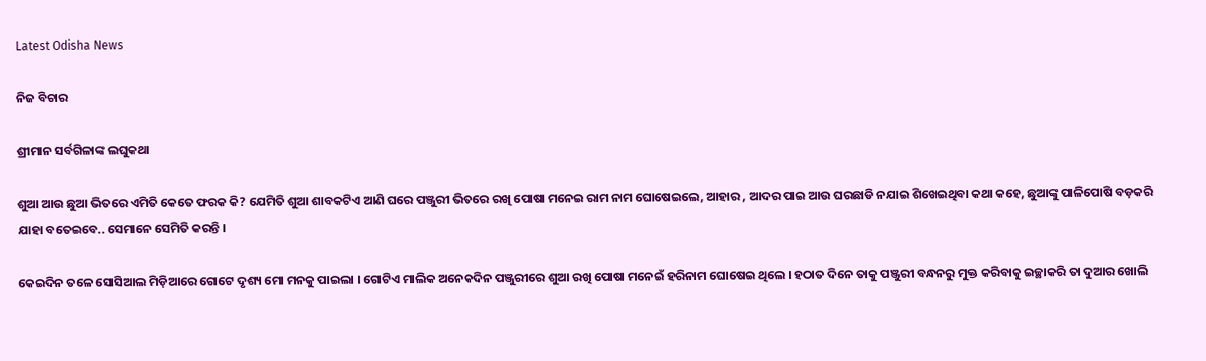Latest Odisha News

ନିଜ ବିଚାର

ଶ୍ରୀମାନ ସର୍ବଗିଳାଙ୍କ ଲଘୁକଥା

ଶୁଆ ଆଉ ଛୁଆ ଭିତରେ ଏମିତି କେତେ ଫରକ କି? ଯେମିତି ଶୁଆ ଶାବକଟିଏ ଆଣି ଘରେ ପଞ୍ଜୁରୀ ଭିତରେ ରଖି ପୋଷା ମନେଇ ରାମ ନାମ ଘୋଷେଇଲେ, ଆହାର , ଆଦର ପାଇ ଆଉ ଘରଛାଡି ନଯାଇ ଶିଖେଇଥିବା କଥା କହେ, ଛୁଆଙ୍କୁ ପାଳିପୋଷି ବଡ଼କରି ଯାହା ବତେଇବେ.. ସେମାନେ ସେମିତି କରନ୍ତି ।

କେଇଦିନ ତଳେ ସୋସିଆଲ ମିଡ଼ିଆରେ ଗୋଟେ ଦୃଶ୍ୟ ମୋ ମନକୁ ପାଇଲା । ଗୋଟିଏ ମାଲିକ ଅନେକଦିନ ପଞ୍ଜୁରୀରେ ଶୁଆ ରଖି ପୋଷା ମନେଇଁ ହରିନାମ ଘୋଷେଇ ଥିଲେ । ହଠାତ ଦିନେ ତାକୁ ପଞ୍ଜୁରୀ ବନ୍ଧନରୁ ମୁକ୍ତ କରିବାକୁ ଇଚ୍ଛାକରି ତା ଦୁଆର ଖୋଲି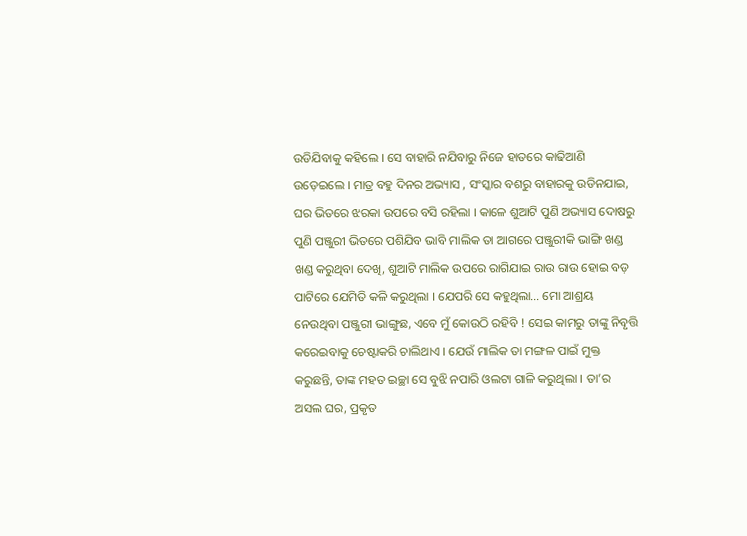ଉଡିଯିବାକୁ କହିଲେ । ସେ ବାହାରି ନଯିବାରୁ ନିଜେ ହାତରେ କାଢିଆଣି ଉଡ଼େଇଲେ । ମାତ୍ର ବହୁ ଦିନର ଅଭ୍ୟାସ , ସଂସ୍କାର ବଶରୁ ବାହାରକୁ ଉଡିନଯାଇ, ଘର ଭିତରେ ଝରକା ଉପରେ ବସି ରହିଲା । କାଳେ ଶୁଆଟି ପୁଣି ଅଭ୍ୟାସ ଦୋଷରୁ ପୁଣି ପଞ୍ଜୁରୀ ଭିତରେ ପଶିଯିବ ଭାବି ମାଲିକ ତା ଆଗରେ ପଞ୍ଜୁରୀକି ଭାଙ୍ଗି ଖଣ୍ଡ ଖଣ୍ଡ କରୁଥିବା ଦେଖି, ଶୁଆଟି ମାଲିକ ଉପରେ ରାଗିଯାଇ ରାଉ ରାଉ ହୋଇ ବଡ଼ ପାଟିରେ ଯେମିତି କଳି କରୁଥିଲା । ଯେପରି ସେ କହୁଥିଲା… ମୋ ଆଶ୍ରୟ ନେଉଥିବା ପଞ୍ଜୁରୀ ଭାଙ୍ଗୁଛ, ଏବେ ମୁଁ କୋଉଠି ରହିବି ! ସେଇ କାମରୁ ତାଙ୍କୁ ନିବୃତ୍ତି କରେଇବାକୁ ଚେଷ୍ଟାକରି ଚାଲିଥାଏ । ଯେଉଁ ମାଲିକ ତା ମଙ୍ଗଳ ପାଇଁ ମୁକ୍ତ କରୁଛନ୍ତି, ତାଙ୍କ ମହତ ଇଚ୍ଛା ସେ ବୁଝି ନପାରି ଓଲଟା ଗାଳି କରୁଥିଲା । ତା’ର ଅସଲ ଘର, ପ୍ରକୃତ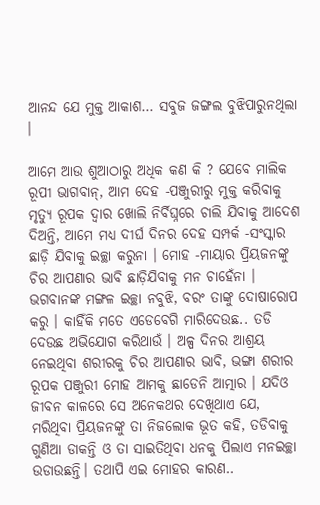ଆନନ୍ଦ ଯେ ମୁକ୍ତ ଆକାଶ… ସବୁଜ ଜଙ୍ଗଲ ବୁଝିପାରୁନଥିଲା ।

ଆମେ ଆଉ ଶୁଆଠାରୁ ଅଧିକ କଣ କି ? ଯେବେ ମାଲିକ ରୂପୀ ଭାଗବାନ୍, ଆମ ଦେହ -ପଞ୍ଜୁରୀରୁ ମୁକ୍ତ କରିବାକୁ ମୃତ୍ୟୁ ରୂପକ ଦ୍ୱାର ଖୋଲି ନିର୍ବିଘ୍ନରେ ଚାଲି ଯିବାକୁ ଆଦେଶ ଦିଅନ୍ତି, ଆମେ ମଧ୍ୟ ଦୀର୍ଘ ଦିନର ଦେହ ସମ୍ପର୍କ -ସଂସ୍କାର ଛାଡ଼ି ଯିବାକୁ ଇଚ୍ଛା କରୁନା । ମୋହ -ମାୟାର ପ୍ରିୟଜନଙ୍କୁ ଚିର ଆପଣାର ଭାବି ଛାଡ଼ିଯିବାକୁ ମନ ଚାହେଁନା । ଭଗବାନଙ୍କ ମଙ୍ଗଳ ଇଚ୍ଛା ନବୁଝି, ବରଂ ତାଙ୍କୁ ଦୋଷାରୋପ କରୁ । କାହିଁକି ମତେ ଏଡେବେଗି ମାରିଦେଉଛ.. ତଡି ଦେଉଛ ଅଭିଯୋଗ କରିଥାଉଁ । ଅଳ୍ପ ଦିନର ଆଶ୍ରୟ ନେଇଥିବା ଶରୀରକୁ ଚିର ଆପଣାର ଭାବି, ଭଙ୍ଗା ଶରୀର ରୂପକ ପଞ୍ଜୁରୀ ମୋହ ଆମକୁ ଛାଡେନି ଆତ୍ମାର । ଯଦିଓ ଜୀବନ କାଳରେ ସେ ଅନେକଥର ଦେଖିଥାଏ ଯେ, ମରିଥିବା ପ୍ରିୟଜନଙ୍କୁ ତା ନିଜଲୋକ ଭୂତ କହି, ତଡିବାକୁ ଗୁଣିଆ ଡାକନ୍ତି ଓ ତା ସାଇତିଥିବା ଧନକୁ ପିଲାଏ ମନଇଚ୍ଛା ଉଡାଉଛନ୍ତି। ତଥାପି ଏଇ ମୋହର କାରଣ..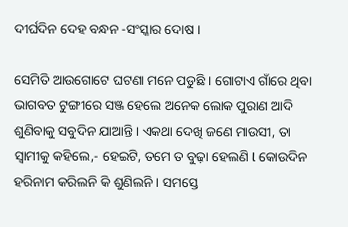ଦୀର୍ଘଦିନ ଦେହ ବନ୍ଧନ -ସଂସ୍କାର ଦୋଷ ।

ସେମିତି ଆଉଗୋଟେ ଘଟଣା ମନେ ପଡୁଛି । ଗୋଟାଏ ଗାଁରେ ଥିବା ଭାଗବତ ଟୁଙ୍ଗୀରେ ସଞ୍ଜ ହେଲେ ଅନେକ ଲୋକ ପୁରାଣ ଆଦି ଶୁଣିବାକୁ ସବୁଦିନ ଯାଆନ୍ତି । ଏକଥା ଦେଖି ଜଣେ ମାଉସୀ, ତା ସ୍ୱାମୀକୁ କହିଲେ,- ହେଇଟି, ତମେ ତ ବୁଢ଼ା ହେଲଣି l କୋଉଦିନ ହରିନାମ କରିଲନି କି ଶୁଣିଲନି । ସମସ୍ତେ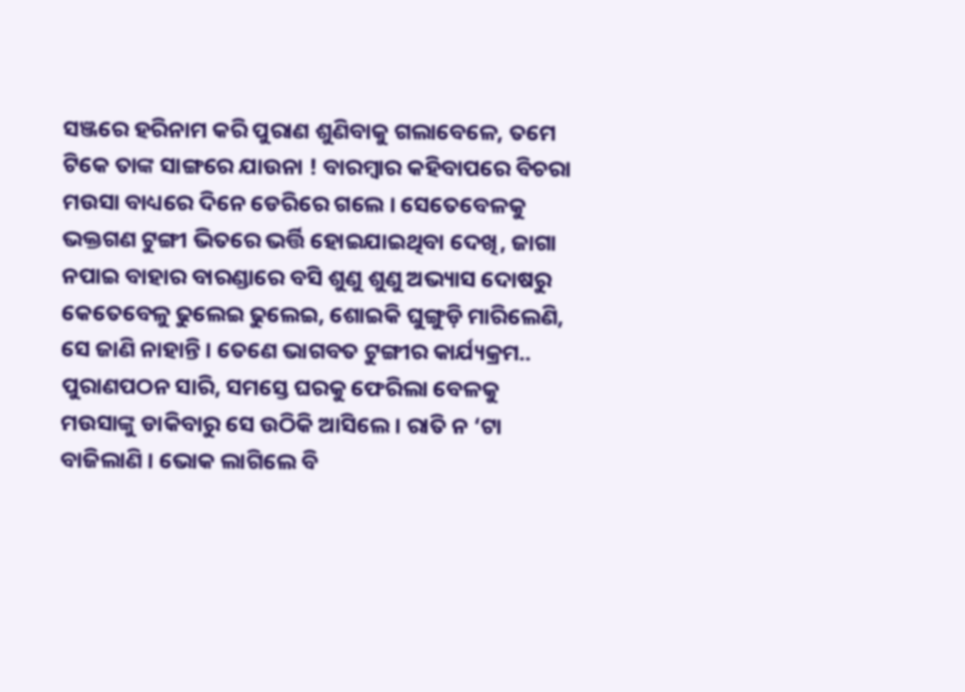ସଞ୍ଜରେ ହରିନାମ କରି ପୁରାଣ ଶୁଣିବାକୁ ଗଲାବେଳେ, ତମେ ଟିକେ ତାଙ୍କ ସାଙ୍ଗରେ ଯାଉନା ! ବାରମ୍ବାର କହିବାପରେ ବିଚରା ମଉସା ବାଧ୍ୟରେ ଦିନେ ଡେରିରେ ଗଲେ । ସେତେବେଳକୁ ଭକ୍ତଗଣ ଟୁଙ୍ଗୀ ଭିତରେ ଭର୍ତ୍ତି ହୋଇଯାଇଥିବା ଦେଖି, ଜାଗା ନପାଇ ବାହାର ବାରଣ୍ଡାରେ ବସି ଶୁଣୁ ଶୁଣୁ ଅଭ୍ୟାସ ଦୋଷରୁ କେତେବେଳୁ ଢୁଲେଇ ଢୁଲେଇ, ଶୋଇକି ଘୁଙ୍ଗୁଡ଼ି ମାରିଲେଣି, ସେ ଜାଣି ନାହାନ୍ତି । ତେଣେ ଭାଗବତ ଟୁଙ୍ଗୀର କାର୍ଯ୍ୟକ୍ରମ.. ପୁରାଣପଠନ ସାରି, ସମସ୍ତେ ଘରକୁ ଫେରିଲା ବେଳକୁ ମଉସାଙ୍କୁ ଡାକିବାରୁ ସେ ଉଠିକି ଆସିଲେ । ରାତି ନ ‘ଟା ବାଜିଲାଣି । ଭୋକ ଲାଗିଲେ ବି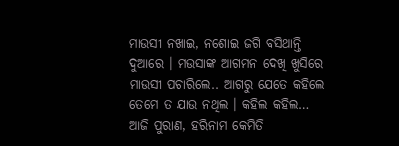ମାଉସୀ ନଖାଇ, ନଶୋଇ ଜଗି ବସିଥାନ୍ତି ଦୁଆରେ । ମଉସାଙ୍କ ଆଗମନ ଦେଖି ଖୁସିରେ ମାଉସୀ ପଚାରିଲେ.. ଆଗରୁ ଯେତେ କହିଲେ ତେମେ ତ ଯାଉ ନଥିଲ । କହିଲ କହିଲ… ଆଜି ପୁରାଣ, ହରିନାମ କେମିତି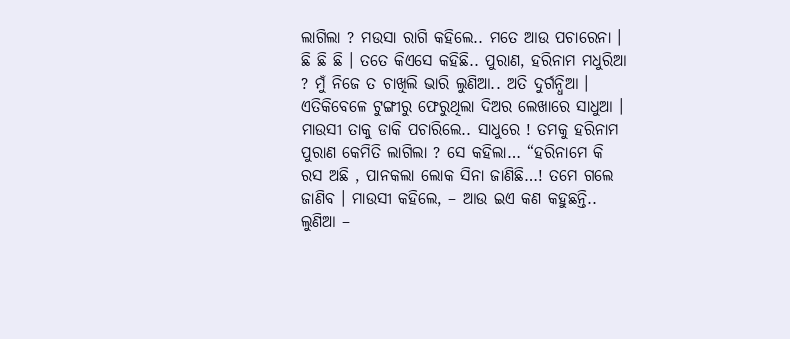ଲାଗିଲା ? ମଉସା ରାଗି କହିଲେ.. ମତେ ଆଉ ପଚାରେନା । ଛି ଛି ଛି । ତତେ କିଏସେ କହିଛି.. ପୁରାଣ, ହରିନାମ ମଧୁରିଆ ? ମୁଁ ନିଜେ ତ ଚାଖିଲି ଭାରି ଲୁଣିଆ.. ଅତି ଦୁର୍ଗନ୍ଧିଆ ।
ଏତିକିବେଳେ ଟୁଙ୍ଗୀରୁ ଫେରୁଥିଲା ଦିଅର ଲେଖାରେ ସାଧୁଆ । ମାଉସୀ ତାକୁ ଡାକି ପଚାରିଲେ.. ସାଧୁରେ ! ତମକୁ ହରିନାମ ପୁରାଣ କେମିତି ଲାଗିଲା ? ସେ କହିଲା… “ହରିନାମେ କି ରସ ଅଛି , ପାନକଲା ଲୋକ ସିନା ଜାଣିଛି…! ତମେ ଗଲେ ଜାଣିବ । ମାଉସୀ କହିଲେ, – ଆଉ ଇଏ କଣ କହୁଛନ୍ତି.. ଲୁଣିଆ –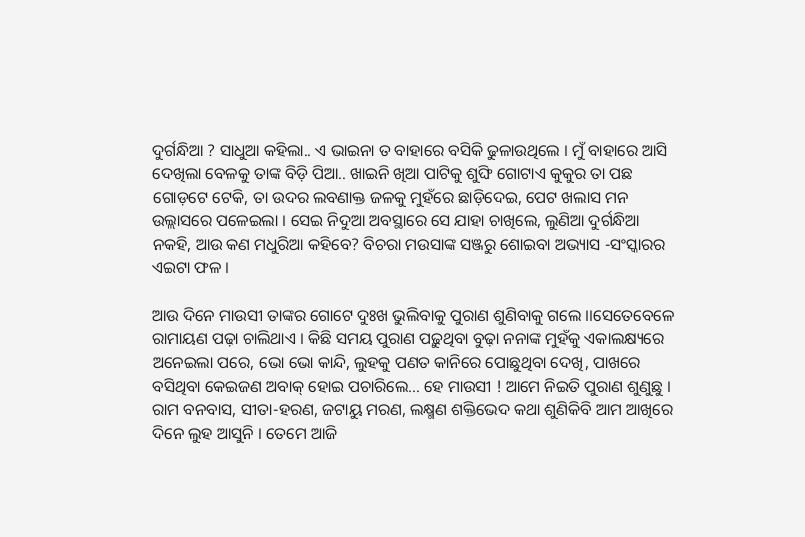ଦୁର୍ଗନ୍ଧିଆ ? ସାଧୁଆ କହିଲା.. ଏ ଭାଇନା ତ ବାହାରେ ବସିକି ଢୁଳାଉଥିଲେ । ମୁଁ ବାହାରେ ଆସି ଦେଖିଲା ବେଳକୁ ତାଙ୍କ ବିଡ଼ି ପିଆ.. ଖାଇନି ଖିଆ ପାଟିକୁ ଶୁଙ୍ଘି ଗୋଟାଏ କୁକୁର ତା ପଛ ଗୋଡ଼ଟେ ଟେକି, ତା ଉଦର ଲବଣାକ୍ତ ଜଳକୁ ମୁହଁରେ ଛାଡ଼ିଦେଇ, ପେଟ ଖଲାସ ମନ ଉଲ୍ଲାସରେ ପଳେଇଲା । ସେଇ ନିଦୁଆ ଅବସ୍ଥାରେ ସେ ଯାହା ଚାଖିଲେ, ଲୁଣିଆ ଦୁର୍ଗନ୍ଧିଆ ନକହି, ଆଉ କଣ ମଧୁରିଆ କହିବେ? ବିଚରା ମଉସାଙ୍କ ସଞ୍ଜରୁ ଶୋଇବା ଅଭ୍ୟାସ -ସଂସ୍କାରର ଏଇଟା ଫଳ ।

ଆଉ ଦିନେ ମାଉସୀ ତାଙ୍କର ଗୋଟେ ଦୁଃଖ ଭୁଲିବାକୁ ପୁରାଣ ଶୁଣିବାକୁ ଗଲେ ।।ସେତେବେଳେ ରାମାୟଣ ପଢ଼ା ଚାଲିଥାଏ । କିଛି ସମୟ ପୁରାଣ ପଢ଼ୁଥିବା ବୁଢ଼ା ନନାଙ୍କ ମୁହଁକୁ ଏକାଲକ୍ଷ୍ୟରେ ଅନେଇଲା ପରେ, ଭୋ ଭୋ କାନ୍ଦି, ଲୁହକୁ ପଣତ କାନିରେ ପୋଛୁଥିବା ଦେଖି, ପାଖରେ ବସିଥିବା କେଇଜଣ ଅବାକ୍ ହୋଇ ପଚାରିଲେ… ହେ ମାଉସୀ ! ଆମେ ନିଇତି ପୁରାଣ ଶୁଣୁଛୁ । ରାମ ବନବାସ, ସୀତା-ହରଣ, ଜଟାୟୁ ମରଣ, ଲକ୍ଷ୍ମଣ ଶକ୍ତିଭେଦ କଥା ଶୁଣିକିବି ଆମ ଆଖିରେ ଦିନେ ଲୁହ ଆସୁନି । ତେମେ ଆଜି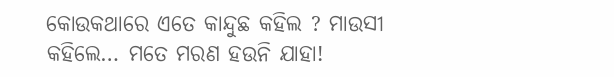କୋଉକଥାରେ ଏତେ କାନ୍ଦୁଛ କହିଲ ? ମାଉସୀ କହିଲେ… ମତେ ମରଣ ହଉନି ଯାହା!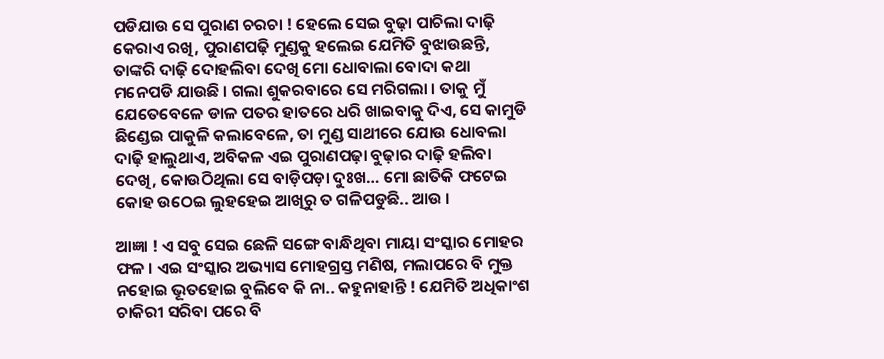ପଡିଯାଉ ସେ ପୁରାଣ ଚରଚା ! ହେଲେ ସେଇ ବୁଢ଼ା ପାଚିଲା ଦାଢ଼ି କେରାଏ ରଖି, ପୁରାଣପଢ଼ି ମୁଣ୍ଡକୁ ହଲେଇ ଯେମିତି ବୁଝାଉଛନ୍ତି, ତାଙ୍କରି ଦାଢ଼ି ଦୋହଲିବା ଦେଖି ମୋ ଧୋବାଲା ବୋଦା କଥା ମନେପଡି ଯାଉଛି । ଗଲା ଶୁକରବାରେ ସେ ମରିଗଲା । ତାକୁ ମୁଁ ଯେତେବେଳେ ଡାଳ ପତର ହାତରେ ଧରି ଖାଇବାକୁ ଦିଏ, ସେ କାମୁଡି ଛିଣ୍ଡେଇ ପାକୁଳି କଲାବେଳେ, ତା ମୁଣ୍ଡ ସାଥୀରେ ଯୋଉ ଧୋବଲା ଦାଢ଼ି ହାଲୁଥାଏ, ଅବିକଳ ଏଇ ପୁରାଣପଢ଼ା ବୁଢ଼ାର ଦାଢ଼ି ହଲିବା ଦେଖି, କୋଉଠିଥିଲା ସେ ବାଡ଼ିପଡ଼ା ଦୁଃଖ… ମୋ ଛାତିକି ଫଟେଇ କୋହ ଉଠେଇ ଲୁହହେଇ ଆଖିରୁ ତ ଗଳିପଡୁଛି.. ଆଉ ।

ଆଜ୍ଞା ! ଏ ସବୁ ସେଇ ଛେଳି ସଙ୍ଗେ ବାନ୍ଧିଥିବା ମାୟା ସଂସ୍କାର ମୋହର ଫଳ । ଏଇ ସଂସ୍କାର ଅଭ୍ୟାସ ମୋହଗ୍ରସ୍ତ ମଣିଷ, ମଲାପରେ ବି ମୁକ୍ତ ନହୋଇ ଭୂତହୋଇ ବୁଲିବେ କି ନା.. କହୁନାହାନ୍ତି ! ଯେମିତି ଅଧିକାଂଶ ଚାକିରୀ ସରିବା ପରେ ବି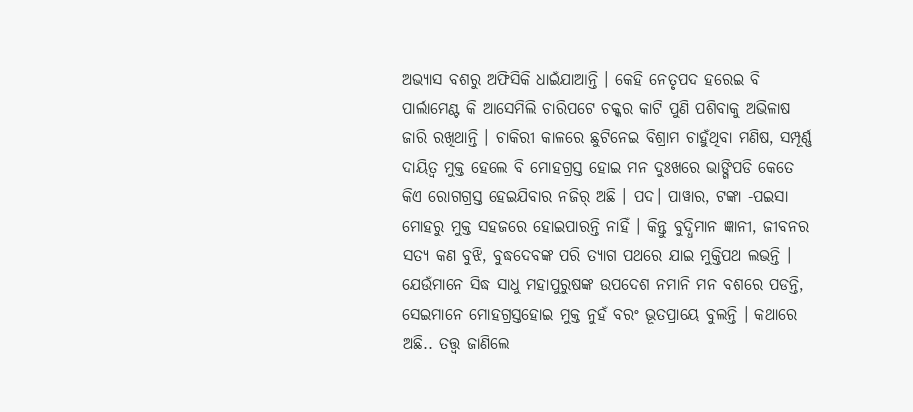ଅଭ୍ୟାସ ବଶରୁ ଅଫିସିକି ଧାଇଁଯାଆନ୍ତି । କେହି ନେତୃପଦ ହରେଇ ବି ପାର୍ଲାମେଣ୍ଟ କି ଆସେମିଲି ଚାରିପଟେ ଚକ୍କର କାଟି ପୁଣି ପଶିବାକୁ ଅଭିଳାଷ ଜାରି ରଖିଥାନ୍ତି । ଚାକିରୀ କାଳରେ ଛୁଟିନେଇ ବିଶ୍ରାମ ଚାହୁଁଥିବା ମଣିଷ, ସମ୍ପୂର୍ଣ୍ଣ ଦାୟିତ୍ଵ ମୁକ୍ତ ହେଲେ ବି ମୋହଗ୍ରସ୍ତ ହୋଇ ମନ ଦୁଃଖରେ ଭାଙ୍ଗିପଡି କେତେ କିଏ ରୋଗଗ୍ରସ୍ତ ହେଇଯିବାର ନଜିର୍ ଅଛି । ପଦ। ପାୱାର, ଟଙ୍କା -ପଇସା ମୋହରୁ ମୁକ୍ତ ସହଜରେ ହୋଇପାରନ୍ତି ନାହିଁ । କିନ୍ତୁ ବୁଦ୍ଧିମାନ ଜ୍ଞାନୀ, ଜୀବନର ସତ୍ୟ କଣ ବୁଝି, ବୁଦ୍ଧଦେବଙ୍କ ପରି ତ୍ୟାଗ ପଥରେ ଯାଇ ମୁକ୍ତିପଥ ଲଭନ୍ତି । ଯେଉଁମାନେ ସିଦ୍ଧ ସାଧୁ ମହାପୁରୁଷଙ୍କ ଉପଦେଶ ନମାନି ମନ ବଶରେ ପଡନ୍ତି, ସେଇମାନେ ମୋହଗ୍ରସ୍ତହୋଇ ମୁକ୍ତ ନୁହଁ ବରଂ ଭୂତପ୍ରାୟେ ବୁଲନ୍ତି । କଥାରେ ଅଛି.. ତତ୍ତ୍ୱ ଜାଣିଲେ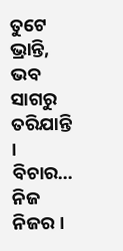ତୁଟେ ଭ୍ରାନ୍ତି, ଭବ ସାଗରୁ ତରିଯାନ୍ତି । ବିଚାର… ନିଜ ନିଜର ।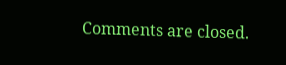Comments are closed.